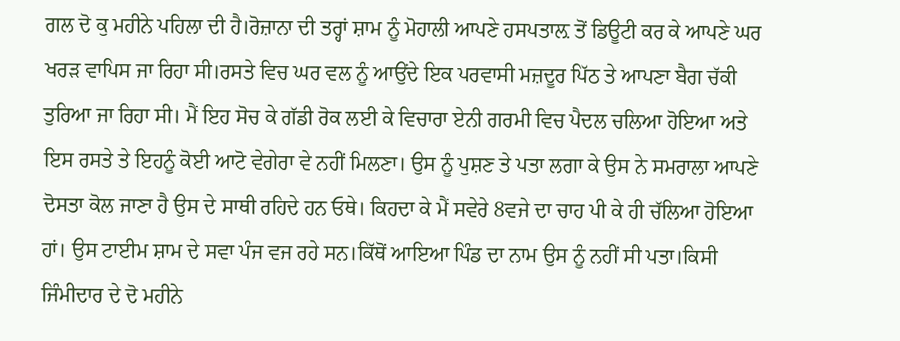ਗਲ ਦੋ ਕੁ ਮਹੀਨੇ ਪਹਿਲਾ ਦੀ ਹੈ।ਰੋਜ਼ਾਨਾ ਦੀ ਤਰ੍ਹਾਂ ਸ਼ਾਮ ਨੂੰ ਮੋਹਾਲੀ ਆਪਣੇ ਹਸਪਤਾਲ਼ ਤੋਂ ਡਿਊਟੀ ਕਰ ਕੇ ਆਪਣੇ ਘਰ ਖਰੜ ਵਾਪਿਸ ਜਾ ਰਿਹਾ ਸੀ।ਰਸਤੇ ਵਿਚ ਘਰ ਵਲ ਨੂੰ ਆਉਂਦੇ ਇਕ ਪਰਵਾਸੀ ਮਜ਼ਦੂਰ ਪਿੱਠ ਤੇ ਆਪਣਾ ਬੈਗ ਚੱਕੀ ਤੁਰਿਆ ਜਾ ਰਿਹਾ ਸੀ। ਮੈਂ ਇਹ ਸੋਚ ਕੇ ਗੱਡੀ ਰੋਕ ਲਈ ਕੇ ਵਿਚਾਰਾ ਏਨੀ ਗਰਮੀ ਵਿਚ ਪੈਦਲ ਚਲਿਆ ਹੋਇਆ ਅਤੇ ਇਸ ਰਸਤੇ ਤੇ ਇਹਨੂੰ ਕੋਈ ਆਟੋ ਵੇਗੇਰਾ ਵੇ ਨਹੀਂ ਮਿਲਣਾ। ਉਸ ਨੂੰ ਪੁਸ਼ਣ ਤੇ ਪਤਾ ਲਗਾ ਕੇ ਉਸ ਨੇ ਸਮਰਾਲਾ ਆਪਣੇ ਦੋਸਤਾ ਕੋਲ ਜਾਣਾ ਹੈ ਉਸ ਦੇ ਸਾਥੀ ਰਹਿਦੇ ਹਨ ਓਥੇ। ਕਿਹਦਾ ਕੇ ਮੈਂ ਸਵੇਰੇ 8ਵਜੇ ਦਾ ਚਾਹ ਪੀ ਕੇ ਹੀ ਚੱਲਿਆ ਹੋਇਆ ਹਾਂ। ਉਸ ਟਾਈਮ ਸ਼ਾਮ ਦੇ ਸਵਾ ਪੰਜ ਵਜ ਰਹੇ ਸਨ।ਕਿੱਥੋਂ ਆਇਆ ਪਿੰਡ ਦਾ ਨਾਮ ਉਸ ਨੂੰ ਨਹੀਂ ਸੀ ਪਤਾ।ਕਿਸੀ ਜਿੰਮੀਦਾਰ ਦੇ ਦੋ ਮਹੀਨੇ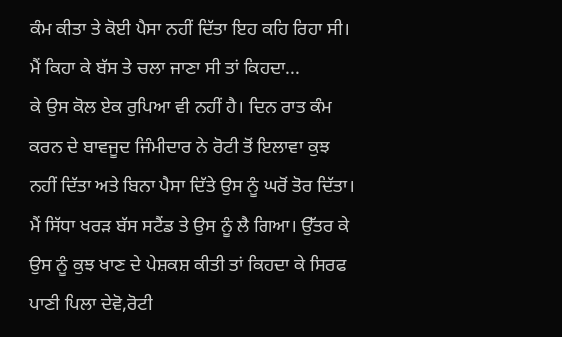ਕੰਮ ਕੀਤਾ ਤੇ ਕੋਈ ਪੈਸਾ ਨਹੀਂ ਦਿੱਤਾ ਇਹ ਕਹਿ ਰਿਹਾ ਸੀ। ਮੈਂ ਕਿਹਾ ਕੇ ਬੱਸ ਤੇ ਚਲਾ ਜਾਣਾ ਸੀ ਤਾਂ ਕਿਹਦਾ...
ਕੇ ਉਸ ਕੋਲ ਏਕ ਰੁਪਿਆ ਵੀ ਨਹੀਂ ਹੈ। ਦਿਨ ਰਾਤ ਕੰਮ ਕਰਨ ਦੇ ਬਾਵਜੂਦ ਜਿੰਮੀਦਾਰ ਨੇ ਰੋਟੀ ਤੋਂ ਇਲਾਵਾ ਕੁਝ ਨਹੀਂ ਦਿੱਤਾ ਅਤੇ ਬਿਨਾ ਪੈਸਾ ਦਿੱਤੇ ਉਸ ਨੂੰ ਘਰੋਂ ਤੋਰ ਦਿੱਤਾ। ਮੈਂ ਸਿੱਧਾ ਖਰੜ ਬੱਸ ਸਟੈਂਡ ਤੇ ਉਸ ਨੂੰ ਲੈ ਗਿਆ। ਉੱਤਰ ਕੇ ਉਸ ਨੂੰ ਕੁਝ ਖਾਣ ਦੇ ਪੇਸ਼ਕਸ਼ ਕੀਤੀ ਤਾਂ ਕਿਹਦਾ ਕੇ ਸਿਰਫ ਪਾਣੀ ਪਿਲਾ ਦੇਵੋ,ਰੋਟੀ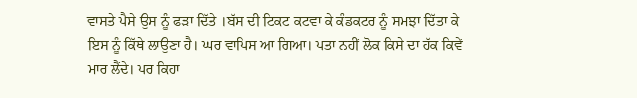ਵਾਸਤੇ ਪੈਸੇ ਉਸ ਨੂੰ ਫੜਾ ਦਿੱਤੇ ।ਬੱਸ ਦੀ ਟਿਕਟ ਕਟਵਾ ਕੇ ਕੰਡਕਟਰ ਨੂੰ ਸਮਝਾ ਦਿੱਤਾ ਕੇ ਇਸ ਨੂੰ ਕਿੱਥੇ ਲਾਉਣਾ ਹੈ। ਘਰ ਵਾਪਿਸ ਆ ਗਿਆ। ਪਤਾ ਨਹੀਂ ਲੋਕ ਕਿਸੇ ਦਾ ਹੱਕ ਕਿਵੇਂ ਮਾਰ ਲੈਂਦੇ। ਪਰ ਕਿਹਾ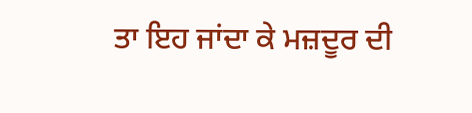ਤਾ ਇਹ ਜਾਂਦਾ ਕੇ ਮਜ਼ਦੂਰ ਦੀ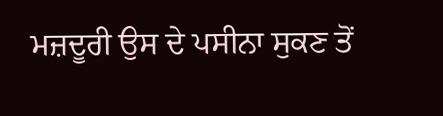ਮਜ਼ਦੂਰੀ ਉਸ ਦੇ ਪਸੀਨਾ ਸੁਕਣ ਤੋਂ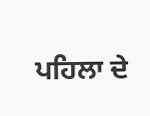ਪਹਿਲਾ ਦੇ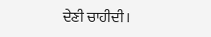ਦੇਣੀ ਚਾਹੀਦੀ।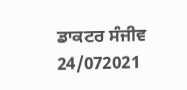ਡਾਕਟਰ ਸੰਜੀਵ
24/072021